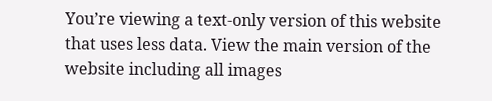You’re viewing a text-only version of this website that uses less data. View the main version of the website including all images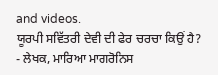and videos.
ਯੂਰਪੀ ਸਵਿੱਤਰੀ ਦੇਵੀ ਦੀ ਫੇਰ ਚਰਚਾ ਕਿਉਂ ਹੈ?
- ਲੇਖਕ, ਮਾਰਿਆ ਮਾਗਰੋਨਿਸ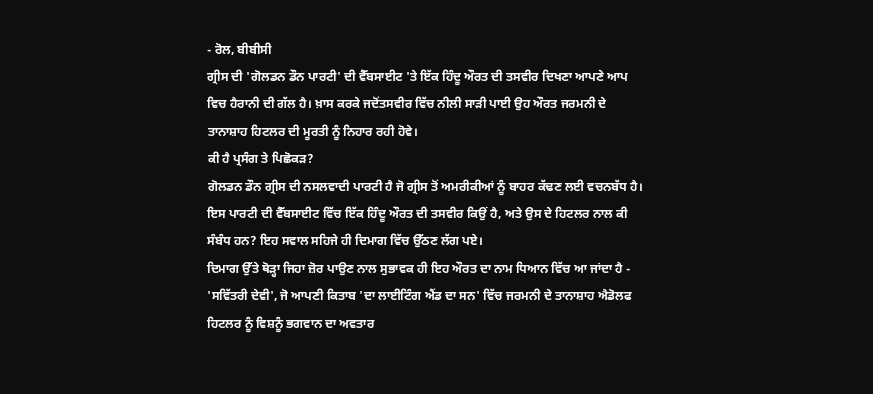- ਰੋਲ, ਬੀਬੀਸੀ
ਗ੍ਰੀਸ ਦੀ 'ਗੋਲਡਨ ਡੌਨ ਪਾਰਟੀ' ਦੀ ਵੈੱਬਸਾਈਟ 'ਤੇ ਇੱਕ ਹਿੰਦੂ ਔਰਤ ਦੀ ਤਸਵੀਰ ਦਿਖਣਾ ਆਪਣੇ ਆਪ ਵਿਚ ਹੈਰਾਨੀ ਦੀ ਗੱਲ ਹੈ। ਖ਼ਾਸ ਕਰਕੇ ਜਦੋਂਤਸਵੀਰ ਵਿੱਚ ਨੀਲੀ ਸਾੜੀ ਪਾਈ ਉਹ ਔਰਤ ਜਰਮਨੀ ਦੇ ਤਾਨਾਸ਼ਾਹ ਹਿਟਲਰ ਦੀ ਮੂਰਤੀ ਨੂੰ ਨਿਹਾਰ ਰਹੀ ਹੋਵੇ।
ਕੀ ਹੈ ਪ੍ਰਸੰਗ ਤੇ ਪਿਛੋਕੜ?
ਗੋਲਡਨ ਡੌਨ ਗ੍ਰੀਸ ਦੀ ਨਸਲਵਾਦੀ ਪਾਰਟੀ ਹੈ ਜੋ ਗ੍ਰੀਸ ਤੋਂ ਅਮਰੀਕੀਆਂ ਨੂੰ ਬਾਹਰ ਕੱਢਣ ਲਈ ਵਚਨਬੱਧ ਹੈ।
ਇਸ ਪਾਰਟੀ ਦੀ ਵੈੱਬਸਾਈਟ ਵਿੱਚ ਇੱਕ ਹਿੰਦੂ ਔਰਤ ਦੀ ਤਸਵੀਰ ਕਿਉਂ ਹੈ, ਅਤੇ ਉਸ ਦੇ ਹਿਟਲਰ ਨਾਲ ਕੀ ਸੰਬੰਧ ਹਨ? ਇਹ ਸਵਾਲ ਸਹਿਜੇ ਹੀ ਦਿਮਾਗ ਵਿੱਚ ਉੱਠਣ ਲੱਗ ਪਏ।
ਦਿਮਾਗ ਉੱਤੇ ਥੋੜ੍ਹਾ ਜਿਹਾ ਜ਼ੋਰ ਪਾਉਣ ਨਾਲ ਸੁਭਾਵਕ ਹੀ ਇਹ ਔਰਤ ਦਾ ਨਾਮ ਧਿਆਨ ਵਿੱਚ ਆ ਜਾਂਦਾ ਹੈ - 'ਸਵਿੱਤਰੀ ਦੇਵੀ', ਜੋ ਆਪਣੀ ਕਿਤਾਬ 'ਦਾ ਲਾਈਟਿੰਗ ਐਂਡ ਦਾ ਸਨ' ਵਿੱਚ ਜਰਮਨੀ ਦੇ ਤਾਨਾਸ਼ਾਹ ਐਡੋਲਫ ਹਿਟਲਰ ਨੂੰ ਵਿਸ਼ਨੂੰ ਭਗਵਾਨ ਦਾ ਅਵਤਾਰ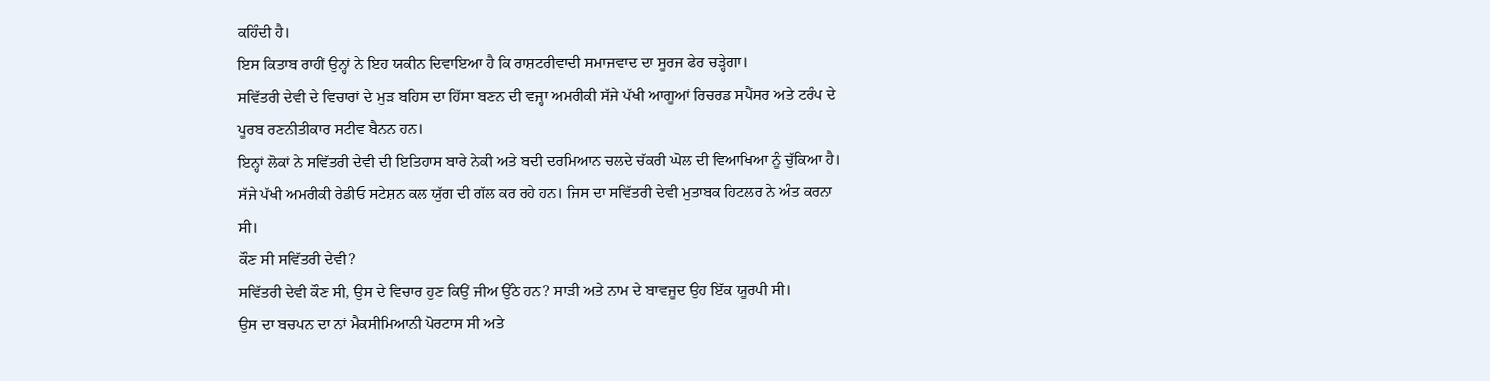ਕਹਿੰਦੀ ਹੈ।
ਇਸ ਕਿਤਾਬ ਰਾਹੀਂ ਉਨ੍ਹਾਂ ਨੇ ਇਹ ਯਕੀਨ ਦਿਵਾਇਆ ਹੈ ਕਿ ਰਾਸ਼ਟਰੀਵਾਦੀ ਸਮਾਜਵਾਦ ਦਾ ਸੂਰਜ ਫੇਰ ਚੜ੍ਹੇਗਾ।
ਸਵਿੱਤਰੀ ਦੇਵੀ ਦੇ ਵਿਚਾਰਾਂ ਦੇ ਮੁੜ ਬਹਿਸ ਦਾ ਹਿੱਸਾ ਬਣਨ ਦੀ ਵਜ੍ਹਾ ਅਮਰੀਕੀ ਸੱਜੇ ਪੱਖੀ ਆਗੂਆਂ ਰਿਚਰਡ ਸਪੈਂਸਰ ਅਤੇ ਟਰੰਪ ਦੇ ਪੂਰਬ ਰਣਨੀਤੀਕਾਰ ਸਟੀਵ ਬੈਨਨ ਹਨ।
ਇਨ੍ਹਾਂ ਲੋਕਾਂ ਨੇ ਸਵਿੱਤਰੀ ਦੇਵੀ ਦੀ ਇਤਿਹਾਸ ਬਾਰੇ ਨੇਕੀ ਅਤੇ ਬਦੀ ਦਰਮਿਆਨ ਚਲਦੇ ਚੱਕਰੀ ਘੋਲ ਦੀ ਵਿਆਖਿਆ ਨੂੰ ਚੁੱਕਿਆ ਹੈ।
ਸੱਜੇ ਪੱਖੀ ਅਮਰੀਕੀ ਰੇਡੀਓ ਸਟੇਸ਼ਨ ਕਲ ਯੁੱਗ ਦੀ ਗੱਲ ਕਰ ਰਹੇ ਹਨ। ਜਿਸ ਦਾ ਸਵਿੱਤਰੀ ਦੇਵੀ ਮੁਤਾਬਕ ਹਿਟਲਰ ਨੇ ਅੰਤ ਕਰਨਾ ਸੀ।
ਕੌਣ ਸੀ ਸਵਿੱਤਰੀ ਦੇਵੀ?
ਸਵਿੱਤਰੀ ਦੇਵੀ ਕੌਣ ਸੀ, ਉਸ ਦੇ ਵਿਚਾਰ ਹੁਣ ਕਿਉਂ ਜੀਅ ਉੱਠੇ ਹਨ? ਸਾੜੀ ਅਤੇ ਨਾਮ ਦੇ ਬਾਵਜੂਦ ਉਹ ਇੱਕ ਯੂਰਪੀ ਸੀ।
ਉਸ ਦਾ ਬਚਪਨ ਦਾ ਨਾਂ ਮੈਕਸੀਮਿਆਨੀ ਪੋਰਟਾਸ ਸੀ ਅਤੇ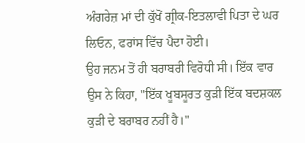ਅੰਗਰੇਜ਼ ਮਾਂ ਦੀ ਕੁੱਖੋਂ ਗ੍ਰੀਕ-ਇਤਲਾਵੀ ਪਿਤਾ ਦੇ ਘਰ ਲਿਓਨ, ਫਰਾਂਸ ਵਿੱਚ ਪੈਦਾ ਹੋਈ।
ਉਹ ਜਨਮ ਤੋਂ ਹੀ ਬਰਾਬਰੀ ਵਿਰੋਧੀ ਸੀ। ਇੱਕ ਵਾਰ ਉਸ ਨੇ ਕਿਹਾ, "ਇੱਕ ਖੂਬਸੂਰਤ ਕੁੜੀ ਇੱਕ ਬਦਸ਼ਕਲ ਕੁੜੀ ਦੇ ਬਰਾਬਰ ਨਹੀਂ ਹੈ।"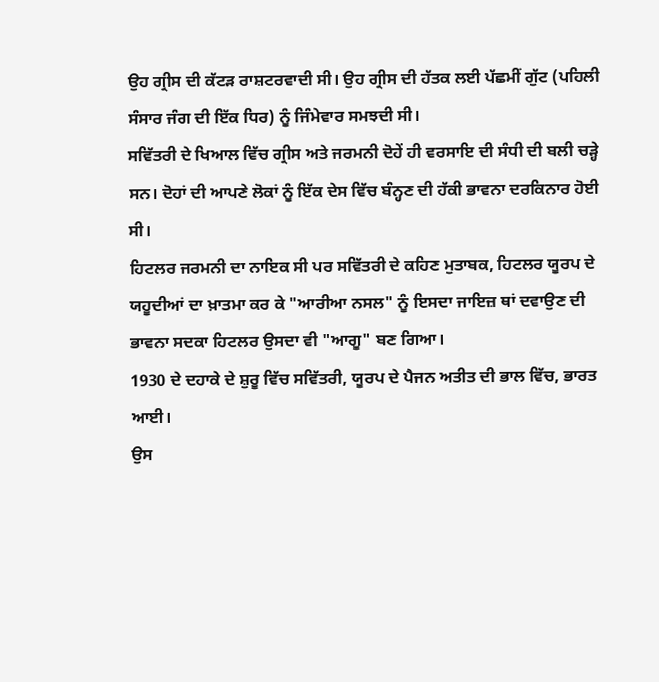ਉਹ ਗ੍ਰੀਸ ਦੀ ਕੱਟੜ ਰਾਸ਼ਟਰਵਾਦੀ ਸੀ। ਉਹ ਗ੍ਰੀਸ ਦੀ ਹੱਤਕ ਲਈ ਪੱਛਮੀਂ ਗੁੱਟ (ਪਹਿਲੀ ਸੰਸਾਰ ਜੰਗ ਦੀ ਇੱਕ ਧਿਰ) ਨੂੰ ਜਿੰਮੇਵਾਰ ਸਮਝਦੀ ਸੀ।
ਸਵਿੱਤਰੀ ਦੇ ਖਿਆਲ ਵਿੱਚ ਗ੍ਰੀਸ ਅਤੇ ਜਰਮਨੀ ਦੋਹੇਂ ਹੀ ਵਰਸਾਇ ਦੀ ਸੰਧੀ ਦੀ ਬਲੀ ਚੜ੍ਹੇ ਸਨ। ਦੋਹਾਂ ਦੀ ਆਪਣੇ ਲੋਕਾਂ ਨੂੰ ਇੱਕ ਦੇਸ ਵਿੱਚ ਬੰਨ੍ਹਣ ਦੀ ਹੱਕੀ ਭਾਵਨਾ ਦਰਕਿਨਾਰ ਹੋਈ ਸੀ।
ਹਿਟਲਰ ਜਰਮਨੀ ਦਾ ਨਾਇਕ ਸੀ ਪਰ ਸਵਿੱਤਰੀ ਦੇ ਕਹਿਣ ਮੁਤਾਬਕ, ਹਿਟਲਰ ਯੂਰਪ ਦੇ ਯਹੂਦੀਆਂ ਦਾ ਖ਼ਾਤਮਾ ਕਰ ਕੇ "ਆਰੀਆ ਨਸਲ" ਨੂੰ ਇਸਦਾ ਜਾਇਜ਼ ਥਾਂ ਦਵਾਉਣ ਦੀ ਭਾਵਨਾ ਸਦਕਾ ਹਿਟਲਰ ਉਸਦਾ ਵੀ "ਆਗੂ" ਬਣ ਗਿਆ।
1930 ਦੇ ਦਹਾਕੇ ਦੇ ਸ਼ੁਰੂ ਵਿੱਚ ਸਵਿੱਤਰੀ, ਯੂਰਪ ਦੇ ਪੈਜਨ ਅਤੀਤ ਦੀ ਭਾਲ ਵਿੱਚ, ਭਾਰਤ ਆਈ।
ਉਸ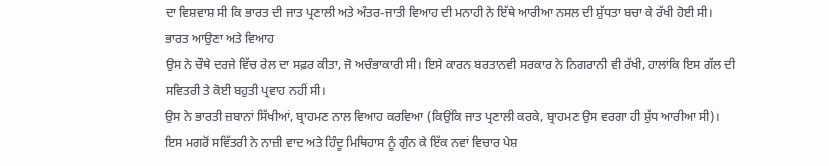ਦਾ ਵਿਸ਼ਵਾਸ਼ ਸੀ ਕਿ ਭਾਰਤ ਦੀ ਜਾਤ ਪ੍ਰਣਾਲੀ ਅਤੇ ਅੰਤਰ-ਜਾਤੀ ਵਿਆਹ ਦੀ ਮਨਾਹੀ ਨੇ ਇੱਥੇ ਆਰੀਆ ਨਸਲ ਦੀ ਸ਼ੁੱਧਤਾ ਬਚਾ ਕੇ ਰੱਖੀ ਹੋਈ ਸੀ।
ਭਾਰਤ ਆਉਣਾ ਅਤੇ ਵਿਆਹ
ਉਸ ਨੇ ਚੌਥੇ ਦਰਜੇ ਵਿੱਚ ਰੇਲ ਦਾ ਸਫ਼ਰ ਕੀਤਾ, ਜੋ ਅਚੰਭਾਕਾਰੀ ਸੀ। ਇਸੇ ਕਾਰਨ ਬਰਤਾਨਵੀ ਸਰਕਾਰ ਨੇ ਨਿਗਰਾਨੀ ਵੀ ਰੱਖੀ, ਹਾਲਾਂਕਿ ਇਸ ਗੱਲ ਦੀ ਸਵਿਤਰੀ ਤੇ ਕੋਈ ਬਹੁਤੀ ਪ੍ਰਵਾਹ ਨਹੀਂ ਸੀ।
ਉਸ ਨੇ ਭਾਰਤੀ ਜ਼ਬਾਨਾਂ ਸਿੱਖੀਆਂ, ਬ੍ਰਾਹਮਣ ਨਾਲ ਵਿਆਹ ਕਰਵਿਆ (ਕਿਉਂਕਿ ਜਾਤ ਪ੍ਰਣਾਲੀ ਕਰਕੇ, ਬ੍ਰਾਹਮਣ ਉਸ ਵਰਗਾ ਹੀ ਸ਼ੁੱਧ ਆਰੀਆ ਸੀ)।
ਇਸ ਮਗਰੋਂ ਸਵਿੱਤਰੀ ਨੇ ਨਾਜ਼ੀ ਵਾਦ ਅਤੇ ਹਿੰਦੂ ਮਿਥਿਹਾਸ ਨੂੰ ਗੁੰਨ ਕੇ ਇੱਕ ਨਵਾਂ ਵਿਚਾਰ ਪੇਸ਼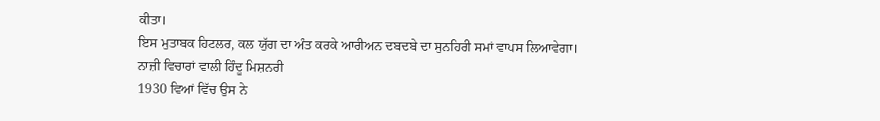ਕੀਤਾ।
ਇਸ ਮੁਤਾਬਕ ਹਿਟਲਰ, ਕਲ ਯੁੱਗ ਦਾ ਅੰਤ ਕਰਕੇ ਆਰੀਅਨ ਦਬਦਬੇ ਦਾ ਸੁਨਹਿਰੀ ਸਮਾਂ ਵਾਪਸ ਲਿਆਵੇਗਾ।
ਨਾਜ਼ੀ ਵਿਚਾਰਾਂ ਵਾਲੀ ਹਿੰਦੂ ਮਿਸ਼ਨਰੀ
1930 ਵਿਆਂ ਵਿੱਚ ਉਸ ਨੇ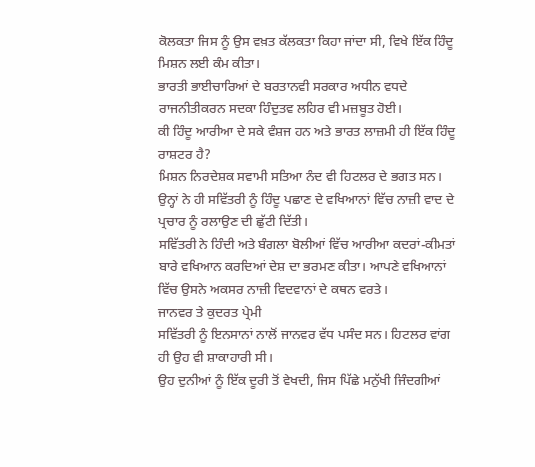ਕੋਲਕਤਾ ਜਿਸ ਨੂੰ ਉਸ ਵਖ਼ਤ ਕੱਲਕਤਾ ਕਿਹਾ ਜਾਂਦਾ ਸੀ, ਵਿਖੇ ਇੱਕ ਹਿੰਦੂ ਮਿਸ਼ਨ ਲਈ ਕੰਮ ਕੀਤਾ।
ਭਾਰਤੀ ਭਾਈਚਾਰਿਆਂ ਦੇ ਬਰਤਾਨਵੀ ਸਰਕਾਰ ਅਧੀਨ ਵਧਦੇ ਰਾਜਨੀਤੀਕਰਨ ਸਦਕਾ ਹਿੰਦੁਤਵ ਲਹਿਰ ਵੀ ਮਜ਼ਬੂਤ ਹੋਈ।
ਕੀ ਹਿੰਦੂ ਆਰੀਆ ਦੇ ਸਕੇ ਵੰਸ਼ਜ ਹਨ ਅਤੇ ਭਾਰਤ ਲਾਜ਼ਮੀ ਹੀ ਇੱਕ ਹਿੰਦੂ ਰਾਸ਼ਟਰ ਹੈ?
ਮਿਸ਼ਨ ਨਿਰਦੇਸ਼ਕ ਸਵਾਮੀ ਸਤਿਆ ਨੰਦ ਵੀ ਹਿਟਲਰ ਦੇ ਭਗਤ ਸਨ। ਉਨ੍ਹਾਂ ਨੇ ਹੀ ਸਵਿੱਤਰੀ ਨੂੰ ਹਿੰਦੂ ਪਛਾਣ ਦੇ ਵਖਿਆਨਾਂ ਵਿੱਚ ਨਾਜ਼ੀ ਵਾਦ ਦੇ ਪ੍ਰਚਾਰ ਨੂੰ ਰਲਾਉਣ ਦੀ ਛੁੱਟੀ ਦਿੱਤੀ।
ਸਵਿੱਤਰੀ ਨੇ ਹਿੰਦੀ ਅਤੇ ਬੰਗਲਾ ਬੋਲੀਆਂ ਵਿੱਚ ਆਰੀਆ ਕਦਰਾਂ-ਕੀਮਤਾਂ ਬਾਰੇ ਵਖਿਆਨ ਕਰਦਿਆਂ ਦੇਸ਼ ਦਾ ਭਰਮਣ ਕੀਤਾ। ਆਪਣੇ ਵਖਿਆਨਾਂ ਵਿੱਚ ਉਸਨੇ ਅਕਸਰ ਨਾਜ਼ੀ ਵਿਦਵਾਨਾਂ ਦੇ ਕਥਨ ਵਰਤੇ।
ਜਾਨਵਰ ਤੇ ਕੁਦਰਤ ਪ੍ਰੇਮੀ
ਸਵਿੱਤਰੀ ਨੂੰ ਇਨਸਾਨਾਂ ਨਾਲੋਂ ਜਾਨਵਰ ਵੱਧ ਪਸੰਦ ਸਨ। ਹਿਟਲਰ ਵਾਂਗ ਹੀ ਉਹ ਵੀ ਸ਼ਾਕਾਹਾਰੀ ਸੀ।
ਉਹ ਦੁਨੀਆਂ ਨੂੰ ਇੱਕ ਦੂਰੀ ਤੋਂ ਵੇਖਦੀ, ਜਿਸ ਪਿੱਛੇ ਮਨੁੱਖੀ ਜਿੰਦਗੀਆਂ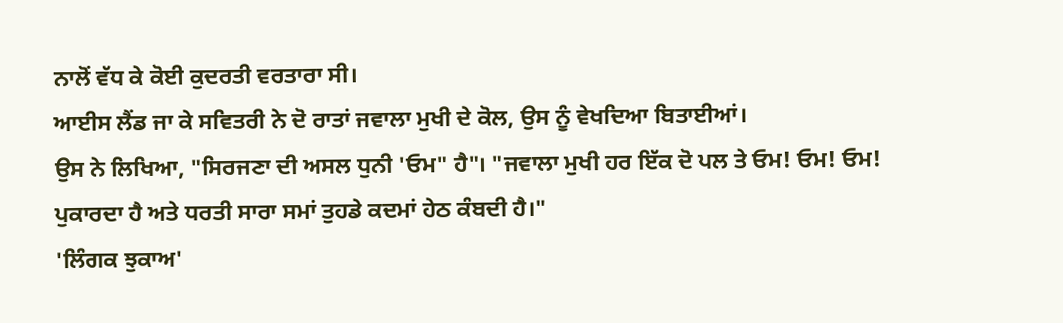ਨਾਲੋਂ ਵੱਧ ਕੇ ਕੋਈ ਕੁਦਰਤੀ ਵਰਤਾਰਾ ਸੀ।
ਆਈਸ ਲੈਂਡ ਜਾ ਕੇ ਸਵਿਤਰੀ ਨੇ ਦੋ ਰਾਤਾਂ ਜਵਾਲਾ ਮੁਖੀ ਦੇ ਕੋਲ, ਉਸ ਨੂੰ ਵੇਖਦਿਆ ਬਿਤਾਈਆਂ।
ਉਸ ਨੇ ਲਿਖਿਆ, "ਸਿਰਜਣਾ ਦੀ ਅਸਲ ਧੁਨੀ 'ਓਮ" ਹੈ"। "ਜਵਾਲਾ ਮੁਖੀ ਹਰ ਇੱਕ ਦੋ ਪਲ ਤੇ ਓਮ! ਓਮ! ਓਮ! ਪੁਕਾਰਦਾ ਹੈ ਅਤੇ ਧਰਤੀ ਸਾਰਾ ਸਮਾਂ ਤੁਹਡੇ ਕਦਮਾਂ ਹੇਠ ਕੰਬਦੀ ਹੈ।"
'ਲਿੰਗਕ ਝੁਕਾਅ'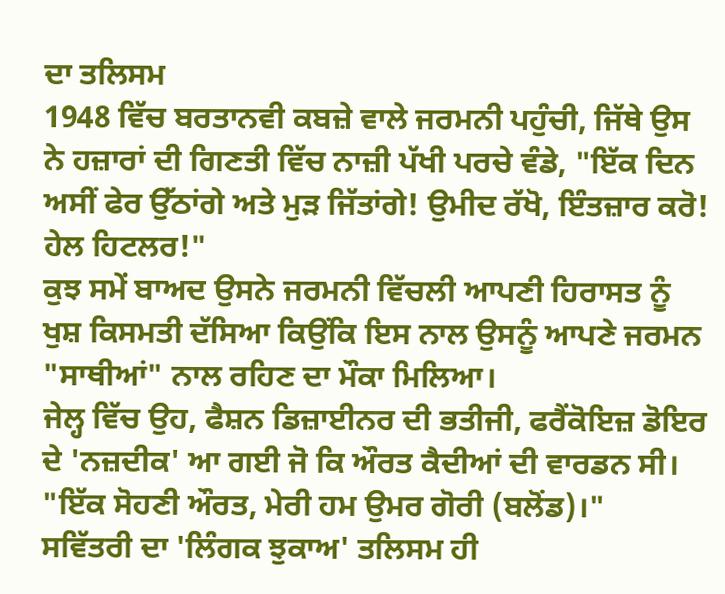ਦਾ ਤਲਿਸਮ
1948 ਵਿੱਚ ਬਰਤਾਨਵੀ ਕਬਜ਼ੇ ਵਾਲੇ ਜਰਮਨੀ ਪਹੁੰਚੀ, ਜਿੱਥੇ ਉਸ ਨੇ ਹਜ਼ਾਰਾਂ ਦੀ ਗਿਣਤੀ ਵਿੱਚ ਨਾਜ਼ੀ ਪੱਖੀ ਪਰਚੇ ਵੰਡੇ, "ਇੱਕ ਦਿਨ ਅਸੀਂ ਫੇਰ ਉੱਠਾਂਗੇ ਅਤੇ ਮੁੜ ਜਿੱਤਾਂਗੇ! ਉਮੀਦ ਰੱਖੋ, ਇੰਤਜ਼ਾਰ ਕਰੋ! ਹੇਲ ਹਿਟਲਰ!"
ਕੁਝ ਸਮੇਂ ਬਾਅਦ ਉਸਨੇ ਜਰਮਨੀ ਵਿੱਚਲੀ ਆਪਣੀ ਹਿਰਾਸਤ ਨੂੰ ਖੁਸ਼ ਕਿਸਮਤੀ ਦੱਸਿਆ ਕਿਉਂਕਿ ਇਸ ਨਾਲ ਉਸਨੂੰ ਆਪਣੇ ਜਰਮਨ "ਸਾਥੀਆਂ" ਨਾਲ ਰਹਿਣ ਦਾ ਮੌਕਾ ਮਿਲਿਆ।
ਜੇਲ੍ਹ ਵਿੱਚ ਉਹ, ਫੈਸ਼ਨ ਡਿਜ਼ਾਈਨਰ ਦੀ ਭਤੀਜੀ, ਫਰੈਂਕੋਇਜ਼ ਡੋਇਰ ਦੇ 'ਨਜ਼ਦੀਕ' ਆ ਗਈ ਜੋ ਕਿ ਔਰਤ ਕੈਦੀਆਂ ਦੀ ਵਾਰਡਨ ਸੀ। "ਇੱਕ ਸੋਹਣੀ ਔਰਤ, ਮੇਰੀ ਹਮ ਉਮਰ ਗੋਰੀ (ਬਲੋਂਡ)।"
ਸਵਿੱਤਰੀ ਦਾ 'ਲਿੰਗਕ ਝੁਕਾਅ' ਤਲਿਸਮ ਹੀ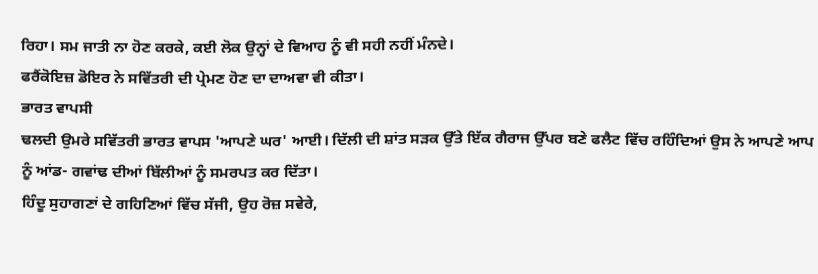ਰਿਹਾ। ਸਮ ਜਾਤੀ ਨਾ ਹੋਣ ਕਰਕੇ, ਕਈ ਲੋਕ ਉਨ੍ਹਾਂ ਦੇ ਵਿਆਹ ਨੂੰ ਵੀ ਸਹੀ ਨਹੀਂ ਮੰਨਦੇ।
ਫਰੈਂਕੋਇਜ਼ ਡੋਇਰ ਨੇ ਸਵਿੱਤਰੀ ਦੀ ਪ੍ਰੇਮਣ ਹੋਣ ਦਾ ਦਾਅਵਾ ਵੀ ਕੀਤਾ।
ਭਾਰਤ ਵਾਪਸੀ
ਢਲਦੀ ਉਮਰੇ ਸਵਿੱਤਰੀ ਭਾਰਤ ਵਾਪਸ 'ਆਪਣੇ ਘਰ' ਆਈ। ਦਿੱਲੀ ਦੀ ਸ਼ਾਂਤ ਸੜਕ ਉੱਤੇ ਇੱਕ ਗੈਰਾਜ ਉੱਪਰ ਬਣੇ ਫਲੈਟ ਵਿੱਚ ਰਹਿੰਦਿਆਂ ਉਸ ਨੇ ਆਪਣੇ ਆਪ ਨੂੰ ਆਂਡ- ਗਵਾਂਢ ਦੀਆਂ ਬਿੱਲੀਆਂ ਨੂੰ ਸਮਰਪਤ ਕਰ ਦਿੱਤਾ।
ਹਿੰਦੂ ਸੁਹਾਗਣਾਂ ਦੇ ਗਹਿਣਿਆਂ ਵਿੱਚ ਸੱਜੀ, ਉਹ ਰੋਜ਼ ਸਵੇਰੇ,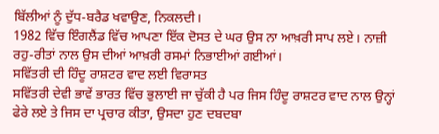ਬਿੱਲੀਆਂ ਨੂੰ ਦੁੱਧ-ਬਰੈਡ ਖਵਾਉਣ, ਨਿਕਲਦੀ।
1982 ਵਿੱਚ ਇੰਗਲੈਂਡ ਵਿੱਚ ਆਪਣਾ ਇੱਕ ਦੋਸਤ ਦੇ ਘਰ ਉਸ ਨਾ ਆਖ਼ਰੀ ਸਾਪ ਲਏ। ਨਾਜ਼ੀ ਰਹੁ-ਰੀਤਾਂ ਨਾਲ ਉਸ ਦੀਆਂ ਆਖ਼ਰੀ ਰਸਮਾਂ ਨਿਭਾਈਆਂ ਗਈਆਂ।
ਸਵਿੱਤਰੀ ਦੀ ਹਿੰਦੂ ਰਾਸ਼ਟਰ ਵਾਦ ਲਈ ਵਿਰਾਸਤ
ਸਵਿੱਤਰੀ ਦੇਵੀ ਭਾਵੇਂ ਭਾਰਤ ਵਿੱਚ ਭੁਲਾਈ ਜਾ ਚੁੱਕੀ ਹੈ ਪਰ ਜਿਸ ਹਿੰਦੂ ਰਾਸ਼ਟਰ ਵਾਦ ਨਾਲ ਉਨ੍ਹਾਂ ਫੇਰੇ ਲਏ ਤੇ ਜਿਸ ਦਾ ਪ੍ਰਚਾਰ ਕੀਤਾ, ਉਸਦਾ ਹੁਣ ਦਬਦਬਾ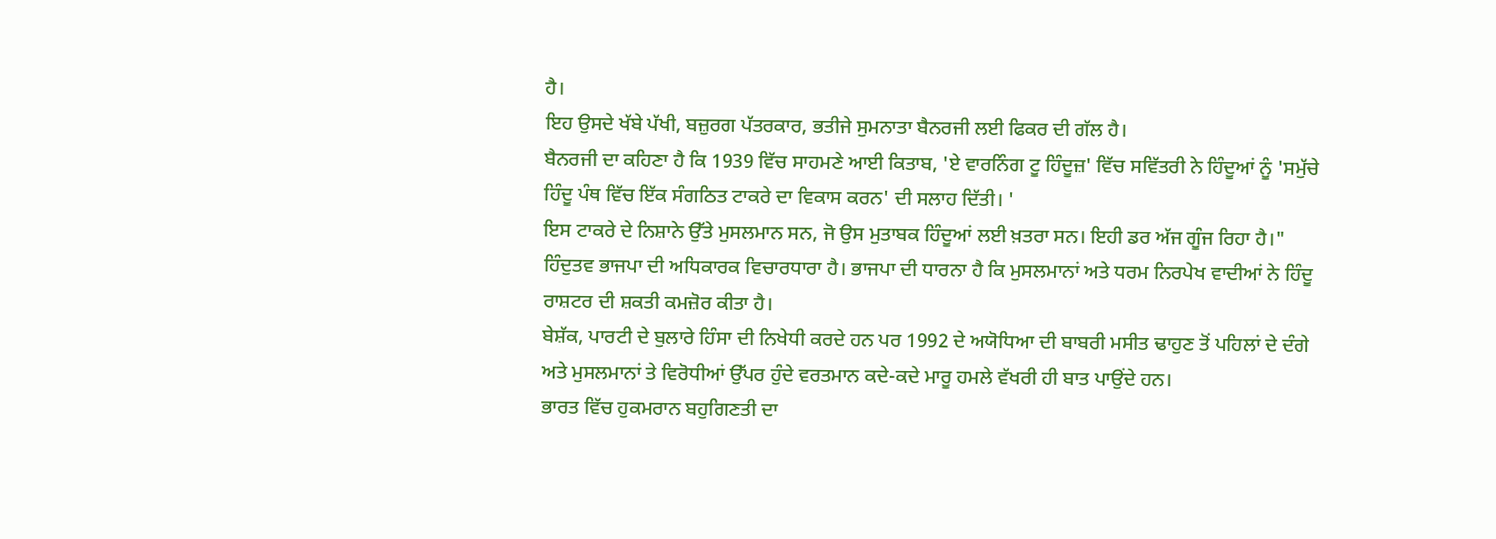ਹੈ।
ਇਹ ਉਸਦੇ ਖੱਬੇ ਪੱਖੀ, ਬਜ਼ੁਰਗ ਪੱਤਰਕਾਰ, ਭਤੀਜੇ ਸੁਮਨਾਤਾ ਬੈਨਰਜੀ ਲਈ ਫਿਕਰ ਦੀ ਗੱਲ ਹੈ।
ਬੈਨਰਜੀ ਦਾ ਕਹਿਣਾ ਹੈ ਕਿ 1939 ਵਿੱਚ ਸਾਹਮਣੇ ਆਈ ਕਿਤਾਬ, 'ਏ ਵਾਰਨਿੰਗ ਟੂ ਹਿੰਦੂਜ਼' ਵਿੱਚ ਸਵਿੱਤਰੀ ਨੇ ਹਿੰਦੂਆਂ ਨੂੰ 'ਸਮੁੱਚੇ ਹਿੰਦੂ ਪੰਥ ਵਿੱਚ ਇੱਕ ਸੰਗਠਿਤ ਟਾਕਰੇ ਦਾ ਵਿਕਾਸ ਕਰਨ' ਦੀ ਸਲਾਹ ਦਿੱਤੀ। '
ਇਸ ਟਾਕਰੇ ਦੇ ਨਿਸ਼ਾਨੇ ਉੱਤੇ ਮੁਸਲਮਾਨ ਸਨ, ਜੋ ਉਸ ਮੁਤਾਬਕ ਹਿੰਦੂਆਂ ਲਈ ਖ਼ਤਰਾ ਸਨ। ਇਹੀ ਡਰ ਅੱਜ ਗੂੰਜ ਰਿਹਾ ਹੈ।"
ਹਿੰਦੁਤਵ ਭਾਜਪਾ ਦੀ ਅਧਿਕਾਰਕ ਵਿਚਾਰਧਾਰਾ ਹੈ। ਭਾਜਪਾ ਦੀ ਧਾਰਨਾ ਹੈ ਕਿ ਮੁਸਲਮਾਨਾਂ ਅਤੇ ਧਰਮ ਨਿਰਪੇਖ ਵਾਦੀਆਂ ਨੇ ਹਿੰਦੂ ਰਾਸ਼ਟਰ ਦੀ ਸ਼ਕਤੀ ਕਮਜ਼ੋਰ ਕੀਤਾ ਹੈ।
ਬੇਸ਼ੱਕ, ਪਾਰਟੀ ਦੇ ਬੁਲਾਰੇ ਹਿੰਸਾ ਦੀ ਨਿਖੇਧੀ ਕਰਦੇ ਹਨ ਪਰ 1992 ਦੇ ਅਯੋਧਿਆ ਦੀ ਬਾਬਰੀ ਮਸੀਤ ਢਾਹੁਣ ਤੋਂ ਪਹਿਲਾਂ ਦੇ ਦੰਗੇ ਅਤੇ ਮੁਸਲਮਾਨਾਂ ਤੇ ਵਿਰੋਧੀਆਂ ਉੱਪਰ ਹੁੰਦੇ ਵਰਤਮਾਨ ਕਦੇ-ਕਦੇ ਮਾਰੂ ਹਮਲੇ ਵੱਖਰੀ ਹੀ ਬਾਤ ਪਾਉਂਦੇ ਹਨ।
ਭਾਰਤ ਵਿੱਚ ਹੁਕਮਰਾਨ ਬਹੁਗਿਣਤੀ ਦਾ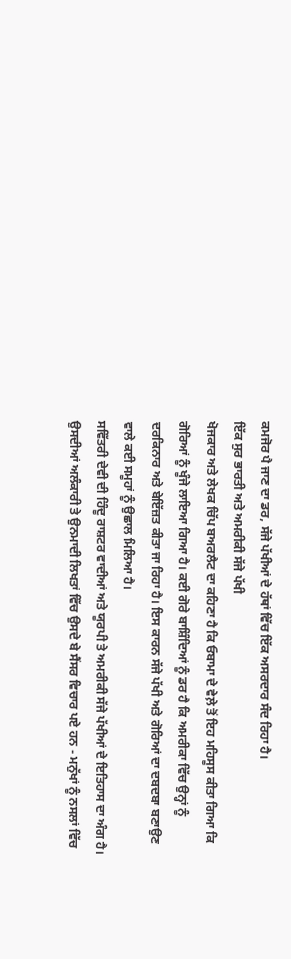ਕਮਜੋਰ ਪੈ ਜਾਣ ਦਾ ਡਰ, ਸੱਜੇ ਪੱਖੀਆਂ ਦੇ ਹੱਥਾਂ ਵਿੱਚ ਇੱਕ ਅਸਰਦਾਰ ਸੰਦ ਰਿਹਾ ਹੈ।
ਇੱਕ ਸੁਰ ਭਾਰਤੀ ਅਤੇ ਅਮਰੀਕੀ ਸੱਜੇ ਪੱਖੀ
ਖੋਜਕਾਰ ਅਤੇ ਲੇਖਕ ਚਿੱਪ ਬਅਰਲੈਟ ਦਾ ਕਹਿਣਾ ਹੈ ਕਿ ਓਬਾਮਾ ਦੇ ਵੇਲ਼ੇ ਤੋਂ ਇਹ ਮਹਿਸੂਸ ਕੀਤਾ ਗਿਆ ਕਿ ਗੋਰਿਆਂ ਨੂੰ ਖੂੰਜੇ ਲਾਇਆ ਗਿਆ ਹੈ। ਕਈ ਗੋਰੇ ਬਾਸ਼ਿੰਦਿਆਂ ਨੂੰ ਡਰ ਹੈ ਕਿ ਅਮਰੀਕਾ ਵਿੱਚ ਉਨ੍ਹਾਂ ਨੂੰ ਦਰਕਿਨਾਰ ਅਤੇ ਬੇਇੱਜ਼ਤ ਕੀਤਾ ਜਾ ਰਿਹਾ ਹੈ। ਇਸ ਕਾਰਨ ਸੱਜੇ ਪੱਖੀ ਅਤੇ ਗੋਰਿਆਂ ਦਾ ਦਬਦਬਾ ਬਣਾਉਣ ਵਾਲੇ ਕਈ ਸਮੂਹਾਂ ਨੂੰ ਉਛਾਲ ਮਿਲਿਆ ਹੈ।
ਸਵਿੱਤਰੀ ਦੇਵੀ ਦੀ ਹਿੰਦੂ ਰਾਸ਼ਟਰ ਵਾਦੀਆਂ ਅਤੇ ਯੂਰਪੀ ਤੇ ਅਮਰੀਕੀ ਸੱਜੇ ਪੱਖੀਆਂ ਦੇ ਇਤਿਹਾਸ ਦਾ ਅੰਗ ਹੈ।
ਉਸਦੀਆਂ ਅਲੰਕਾਰੀ ਤੇ ਉਨਮਾਦੀ ਲਿਖਤਾਂ ਵਿੱਚ ਉਸਦੇ ਬੇ ਸੈਂਸਰ ਵਿਚਾਰ ਪਏ ਹਨ - ਮਨੁੱਖਾਂ ਨੂੰ ਨਸਲਾਂ ਵਿੱਚ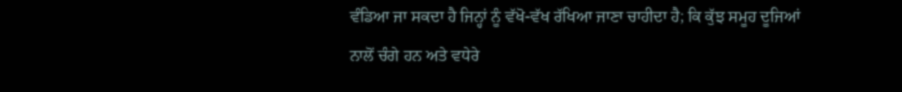ਵੰਡਿਆ ਜਾ ਸਕਦਾ ਹੈ ਜਿਨ੍ਹਾਂ ਨੂੰ ਵੱਖੋ-ਵੱਖ ਰੱਖਿਆ ਜਾਣਾ ਚਾਹੀਦਾ ਹੈ; ਕਿ ਕੁੱਝ ਸਮੂਹ ਦੂਜਿਆਂ ਨਾਲੋਂ ਚੰਗੇ ਹਨ ਅਤੇ ਵਧੇਰੇ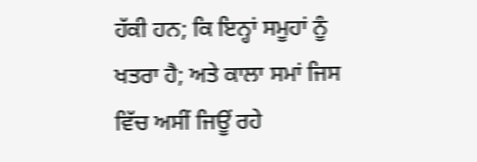ਹੱਕੀ ਹਨ; ਕਿ ਇਨ੍ਹਾਂ ਸਮੂਹਾਂ ਨੂੰ ਖਤਰਾ ਹੈ; ਅਤੇ ਕਾਲਾ ਸਮਾਂ ਜਿਸ ਵਿੱਚ ਅਸੀਂ ਜਿਊਂ ਰਹੇ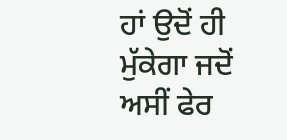ਹਾਂ ਉਦੋਂ ਹੀ ਮੁੱਕੇਗਾ ਜਦੋਂ ਅਸੀਂ ਫੇਰ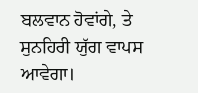ਬਲਵਾਨ ਹੋਵਾਂਗੇ, ਤੇ ਸੁਨਹਿਰੀ ਯੁੱਗ ਵਾਪਸ ਆਵੇਗਾ।